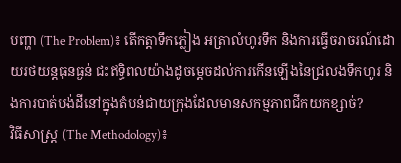បញ្ហា (The Problem)៖ តើកត្តាទឹកភ្លៀង អត្រាលំហូរទឹក និងការធ្វើចរាចរណ៍ដោយរថយន្តធុនធ្ងន់ ជះឥទ្ធិពលយ៉ាងដូចម្តេចដល់ការកើនឡើងនៃជ្រលងទឹកហូរ និងការបាត់បង់ដីនៅក្នុងតំបន់ជាយក្រុងដែលមានសកម្មភាពជីកយកខ្សាច់?
វិធីសាស្ត្រ (The Methodology)៖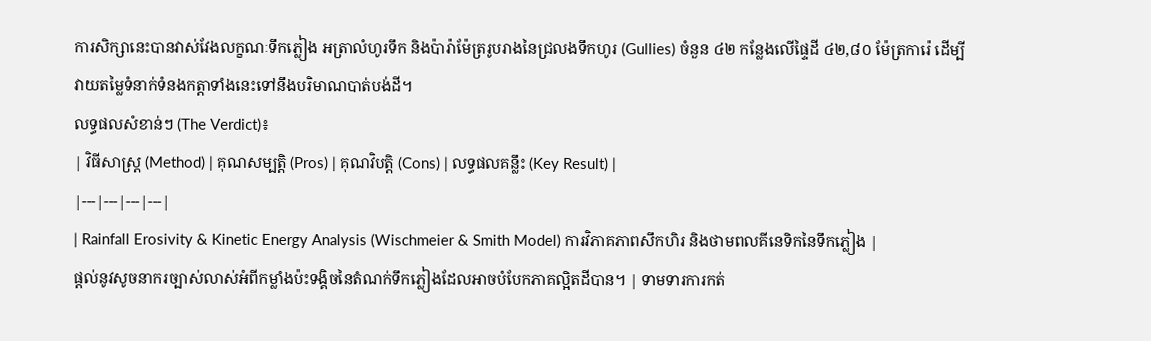ការសិក្សានេះបានវាស់វែងលក្ខណៈទឹកភ្លៀង អត្រាលំហូរទឹក និងប៉ារ៉ាម៉ែត្ររូបរាងនៃជ្រលងទឹកហូរ (Gullies) ចំនួន ៤២ កន្លែងលើផ្ទៃដី ៤២,៨០ ម៉ែត្រការ៉េ ដើម្បីវាយតម្លៃទំនាក់ទំនងកត្តាទាំងនេះទៅនឹងបរិមាណបាត់បង់ដី។
លទ្ធផលសំខាន់ៗ (The Verdict)៖
| វិធីសាស្ត្រ (Method) | គុណសម្បត្តិ (Pros) | គុណវិបត្តិ (Cons) | លទ្ធផលគន្លឹះ (Key Result) |
|---|---|---|---|
| Rainfall Erosivity & Kinetic Energy Analysis (Wischmeier & Smith Model) ការវិភាគភាពសឹកហិរ និងថាមពលគីនេទិកនៃទឹកភ្លៀង |
ផ្តល់នូវសូចនាករច្បាស់លាស់អំពីកម្លាំងប៉ះទង្គិចនៃតំណក់ទឹកភ្លៀងដែលអាចបំបែកភាគល្អិតដីបាន។ | ទាមទារការកត់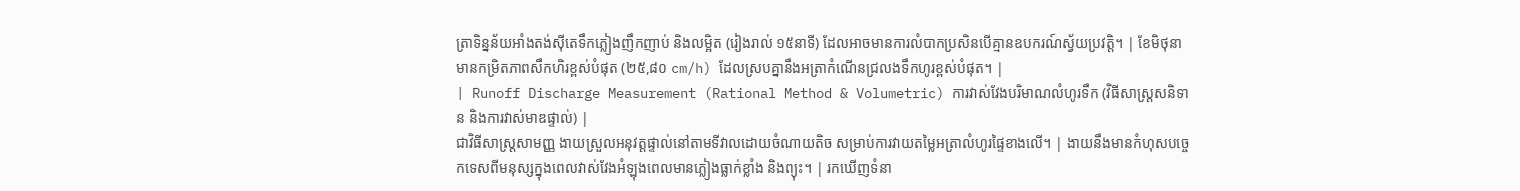ត្រាទិន្នន័យអាំងតង់ស៊ីតេទឹកភ្លៀងញឹកញាប់ និងលម្អិត (រៀងរាល់ ១៥នាទី) ដែលអាចមានការលំបាកប្រសិនបើគ្មានឧបករណ៍ស្វ័យប្រវត្តិ។ | ខែមិថុនាមានកម្រិតភាពសឹកហិរខ្ពស់បំផុត (២៥,៨០ cm/h) ដែលស្របគ្នានឹងអត្រាកំណើនជ្រលងទឹកហូរខ្ពស់បំផុត។ |
| Runoff Discharge Measurement (Rational Method & Volumetric) ការវាស់វែងបរិមាណលំហូរទឹក (វិធីសាស្ត្រសនិទាន និងការវាស់មាឌផ្ទាល់) |
ជាវិធីសាស្ត្រសាមញ្ញ ងាយស្រួលអនុវត្តផ្ទាល់នៅតាមទីវាលដោយចំណាយតិច សម្រាប់ការវាយតម្លៃអត្រាលំហូរផ្ទៃខាងលើ។ | ងាយនឹងមានកំហុសបច្ចេកទេសពីមនុស្សក្នុងពេលវាស់វែងអំឡុងពេលមានភ្លៀងធ្លាក់ខ្លាំង និងព្យុះ។ | រកឃើញទំនា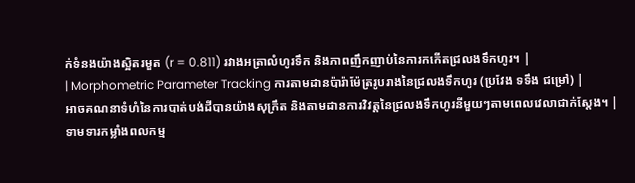ក់ទំនងយ៉ាងស្អិតរមួត (r = 0.811) រវាងអត្រាលំហូរទឹក និងភាពញឹកញាប់នៃការកកើតជ្រលងទឹកហូរ។ |
| Morphometric Parameter Tracking ការតាមដានប៉ារ៉ាម៉ែត្ររូបរាងនៃជ្រលងទឹកហូរ (ប្រវែង ទទឹង ជម្រៅ) |
អាចគណនាទំហំនៃការបាត់បង់ដីបានយ៉ាងសុក្រឹត និងតាមដានការវិវត្តនៃជ្រលងទឹកហូរនីមួយៗតាមពេលវេលាជាក់ស្តែង។ | ទាមទារកម្លាំងពលកម្ម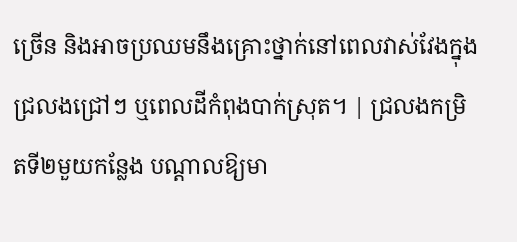ច្រើន និងអាចប្រឈមនឹងគ្រោះថ្នាក់នៅពេលវាស់វែងក្នុងជ្រលងជ្រៅៗ ឬពេលដីកំពុងបាក់ស្រុត។ | ជ្រលងកម្រិតទី២មួយកន្លែង បណ្តាលឱ្យមា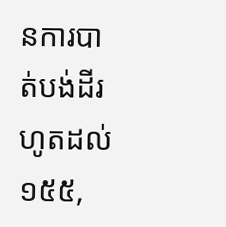នការបាត់បង់ដីរហូតដល់ ១៥៥,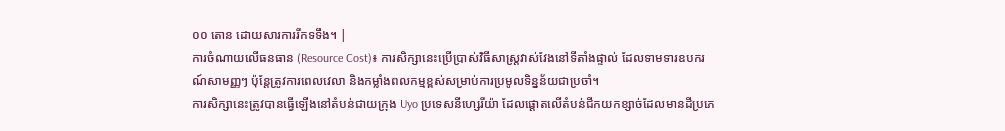០០ តោន ដោយសារការរីកទទឹង។ |
ការចំណាយលើធនធាន (Resource Cost)៖ ការសិក្សានេះប្រើប្រាស់វិធីសាស្ត្រវាស់វែងនៅទីតាំងផ្ទាល់ ដែលទាមទារឧបករណ៍សាមញ្ញៗ ប៉ុន្តែត្រូវការពេលវេលា និងកម្លាំងពលកម្មខ្ពស់សម្រាប់ការប្រមូលទិន្នន័យជាប្រចាំ។
ការសិក្សានេះត្រូវបានធ្វើឡើងនៅតំបន់ជាយក្រុង Uyo ប្រទេសនីហ្សេរីយ៉ា ដែលផ្តោតលើតំបន់ជីកយកខ្សាច់ដែលមានដីប្រភេ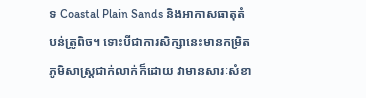ទ Coastal Plain Sands និងអាកាសធាតុតំបន់ត្រូពិច។ ទោះបីជាការសិក្សានេះមានកម្រិតភូមិសាស្ត្រជាក់លាក់ក៏ដោយ វាមានសារៈសំខា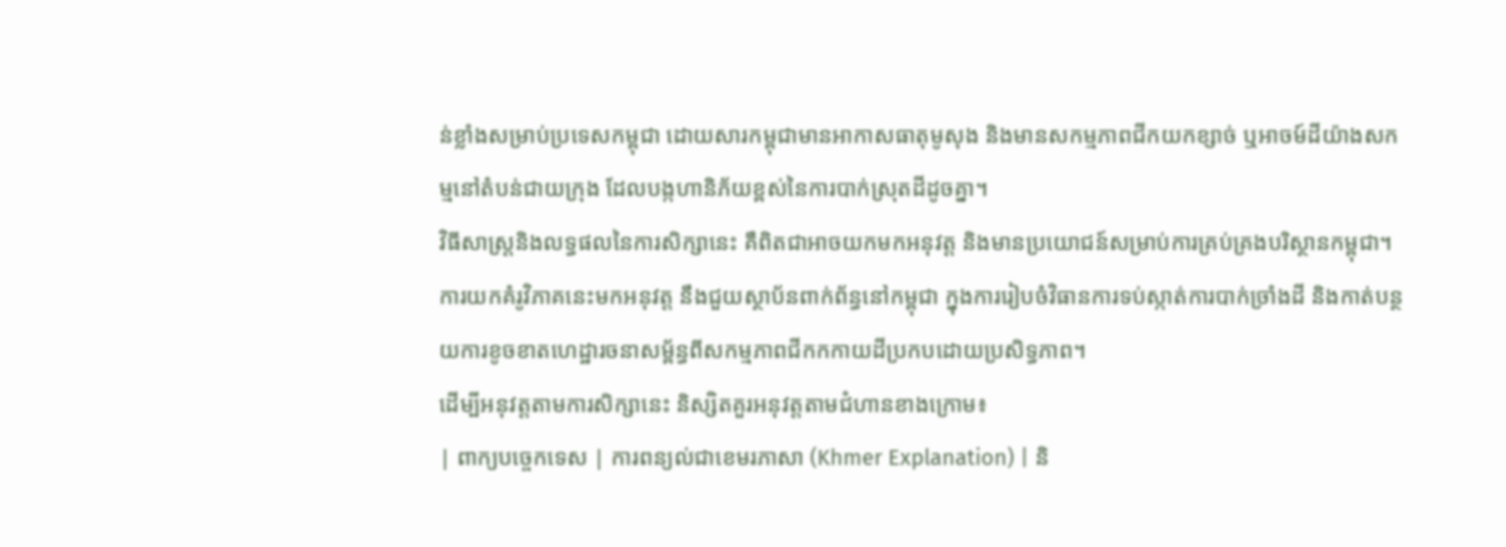ន់ខ្លាំងសម្រាប់ប្រទេសកម្ពុជា ដោយសារកម្ពុជាមានអាកាសធាតុមូសុង និងមានសកម្មភាពជីកយកខ្សាច់ ឬអាចម៍ដីយ៉ាងសកម្មនៅតំបន់ជាយក្រុង ដែលបង្កហានិភ័យខ្ពស់នៃការបាក់ស្រុតដីដូចគ្នា។
វិធីសាស្ត្រនិងលទ្ធផលនៃការសិក្សានេះ គឺពិតជាអាចយកមកអនុវត្ត និងមានប្រយោជន៍សម្រាប់ការគ្រប់គ្រងបរិស្ថានកម្ពុជា។
ការយកគំរូវិភាគនេះមកអនុវត្ត នឹងជួយស្ថាប័នពាក់ព័ន្ធនៅកម្ពុជា ក្នុងការរៀបចំវិធានការទប់ស្កាត់ការបាក់ច្រាំងដី និងកាត់បន្ថយការខូចខាតហេដ្ឋារចនាសម្ព័ន្ធពីសកម្មភាពជីកកកាយដីប្រកបដោយប្រសិទ្ធភាព។
ដើម្បីអនុវត្តតាមការសិក្សានេះ និស្សិតគួរអនុវត្តតាមជំហានខាងក្រោម៖
| ពាក្យបច្ចេកទេស | ការពន្យល់ជាខេមរភាសា (Khmer Explanation) | និ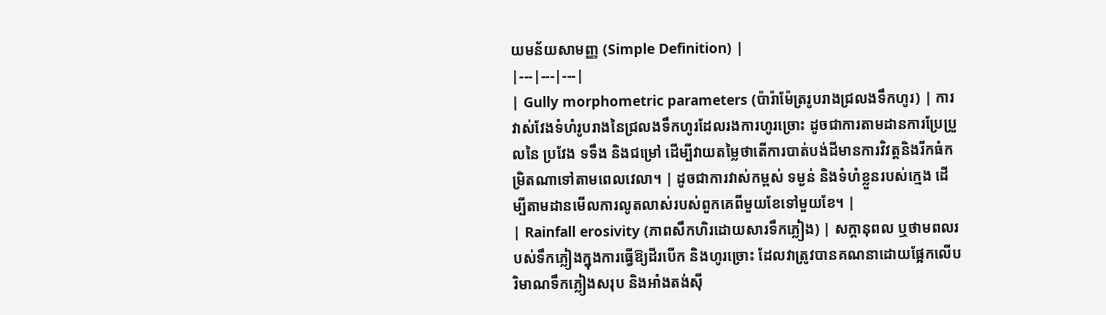យមន័យសាមញ្ញ (Simple Definition) |
|---|---|---|
| Gully morphometric parameters (ប៉ារ៉ាម៉ែត្ររូបរាងជ្រលងទឹកហូរ) | ការវាស់វែងទំហំរូបរាងនៃជ្រលងទឹកហូរដែលរងការហូរច្រោះ ដូចជាការតាមដានការប្រែប្រួលនៃ ប្រវែង ទទឹង និងជម្រៅ ដើម្បីវាយតម្លៃថាតើការបាត់បង់ដីមានការវិវត្តនិងរីកធំកម្រិតណាទៅតាមពេលវេលា។ | ដូចជាការវាស់កម្ពស់ ទម្ងន់ និងទំហំខ្លួនរបស់ក្មេង ដើម្បីតាមដានមើលការលូតលាស់របស់ពួកគេពីមួយខែទៅមួយខែ។ |
| Rainfall erosivity (ភាពសឹកហិរដោយសារទឹកភ្លៀង) | សក្តានុពល ឬថាមពលរបស់ទឹកភ្លៀងក្នុងការធ្វើឱ្យដីរបើក និងហូរច្រោះ ដែលវាត្រូវបានគណនាដោយផ្អែកលើបរិមាណទឹកភ្លៀងសរុប និងអាំងតង់ស៊ី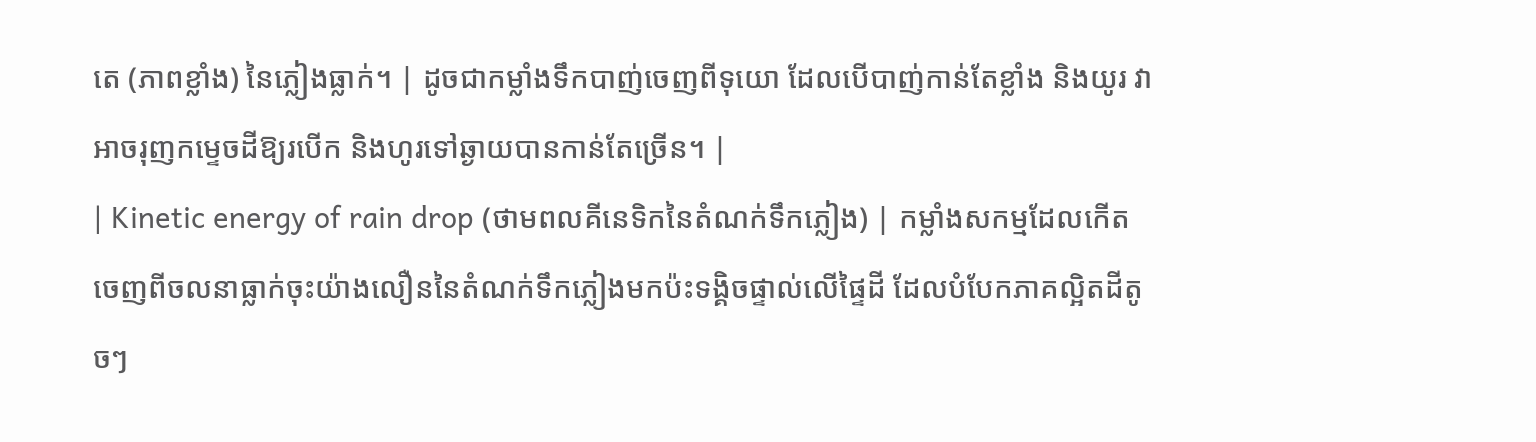តេ (ភាពខ្លាំង) នៃភ្លៀងធ្លាក់។ | ដូចជាកម្លាំងទឹកបាញ់ចេញពីទុយោ ដែលបើបាញ់កាន់តែខ្លាំង និងយូរ វាអាចរុញកម្ទេចដីឱ្យរបើក និងហូរទៅឆ្ងាយបានកាន់តែច្រើន។ |
| Kinetic energy of rain drop (ថាមពលគីនេទិកនៃតំណក់ទឹកភ្លៀង) | កម្លាំងសកម្មដែលកើតចេញពីចលនាធ្លាក់ចុះយ៉ាងលឿននៃតំណក់ទឹកភ្លៀងមកប៉ះទង្គិចផ្ទាល់លើផ្ទៃដី ដែលបំបែកភាគល្អិតដីតូចៗ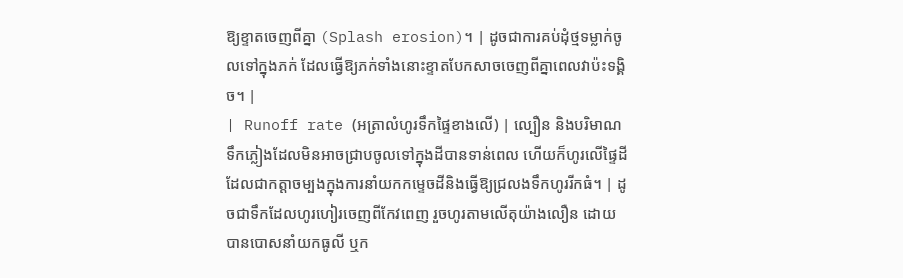ឱ្យខ្ទាតចេញពីគ្នា (Splash erosion)។ | ដូចជាការគប់ដុំថ្មទម្លាក់ចូលទៅក្នុងភក់ ដែលធ្វើឱ្យភក់ទាំងនោះខ្ទាតបែកសាចចេញពីគ្នាពេលវាប៉ះទង្គិច។ |
| Runoff rate (អត្រាលំហូរទឹកផ្ទៃខាងលើ) | ល្បឿន និងបរិមាណទឹកភ្លៀងដែលមិនអាចជ្រាបចូលទៅក្នុងដីបានទាន់ពេល ហើយក៏ហូរលើផ្ទៃដី ដែលជាកត្តាចម្បងក្នុងការនាំយកកម្ទេចដីនិងធ្វើឱ្យជ្រលងទឹកហូររីកធំ។ | ដូចជាទឹកដែលហូរហៀរចេញពីកែវពេញ រួចហូរតាមលើតុយ៉ាងលឿន ដោយបានបោសនាំយកធូលី ឬក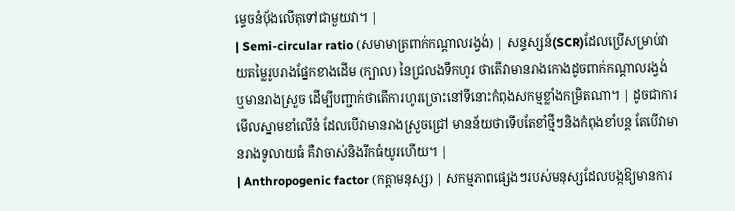ម្ទេចនំប៉័ងលើតុទៅជាមួយវា។ |
| Semi-circular ratio (សមាមាត្រពាក់កណ្តាលរង្វង់) | សន្ទស្សន៍(SCR)ដែលប្រើសម្រាប់វាយតម្លៃរូបរាងផ្នែកខាងដើម (ក្បាល) នៃជ្រលងទឹកហូរ ថាតើវាមានរាងកោងដូចពាក់កណ្តាលរង្វង់ ឬមានរាងស្រួច ដើម្បីបញ្ជាក់ថាតើការហូរច្រោះនៅទីនោះកំពុងសកម្មខ្លាំងកម្រិតណា។ | ដូចជាការមើលស្នាមខាំលើនំ ដែលបើវាមានរាងស្រួចជ្រៅ មានន័យថាទើបតែខាំថ្មីៗនិងកំពុងខាំបន្ត តែបើវាមានរាងទូលាយធំ គឺវាចាស់និងរីកធំយូរហើយ។ |
| Anthropogenic factor (កត្តាមនុស្ស) | សកម្មភាពផ្សេងៗរបស់មនុស្សដែលបង្កឱ្យមានការ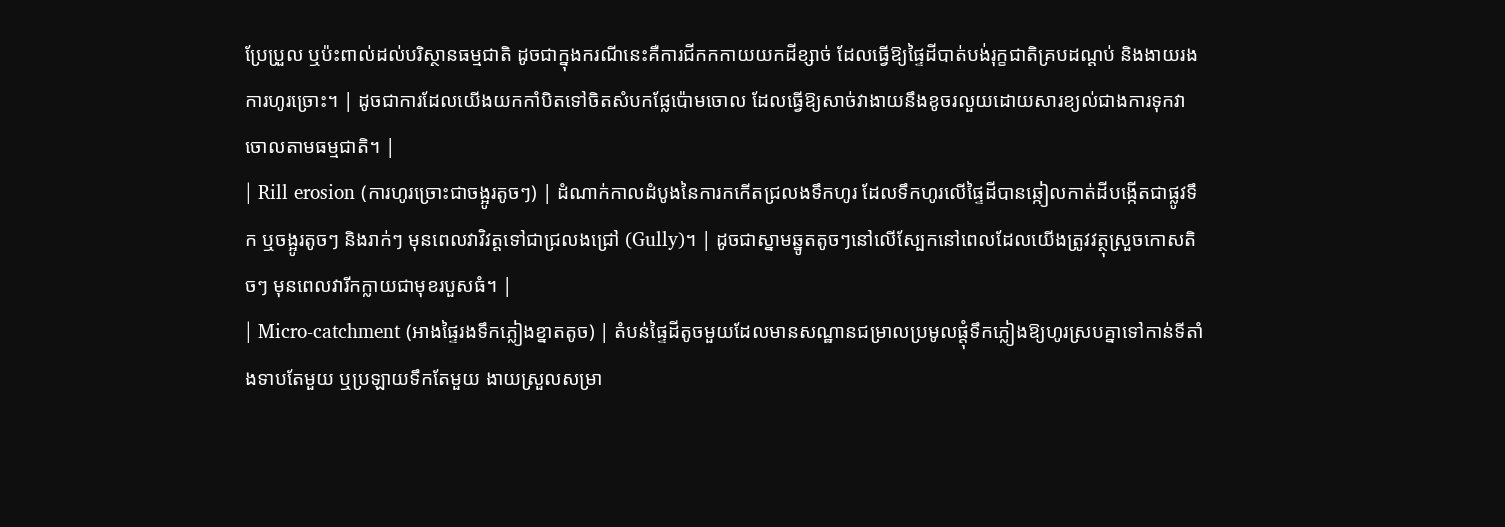ប្រែប្រួល ឬប៉ះពាល់ដល់បរិស្ថានធម្មជាតិ ដូចជាក្នុងករណីនេះគឺការជីកកកាយយកដីខ្សាច់ ដែលធ្វើឱ្យផ្ទៃដីបាត់បង់រុក្ខជាតិគ្របដណ្តប់ និងងាយរងការហូរច្រោះ។ | ដូចជាការដែលយើងយកកាំបិតទៅចិតសំបកផ្លែប៉ោមចោល ដែលធ្វើឱ្យសាច់វាងាយនឹងខូចរលួយដោយសារខ្យល់ជាងការទុកវាចោលតាមធម្មជាតិ។ |
| Rill erosion (ការហូរច្រោះជាចង្អូរតូចៗ) | ដំណាក់កាលដំបូងនៃការកកើតជ្រលងទឹកហូរ ដែលទឹកហូរលើផ្ទៃដីបានឆ្កៀលកាត់ដីបង្កើតជាផ្លូវទឹក ឬចង្អូរតូចៗ និងរាក់ៗ មុនពេលវាវិវត្តទៅជាជ្រលងជ្រៅ (Gully)។ | ដូចជាស្នាមឆ្នូតតូចៗនៅលើស្បែកនៅពេលដែលយើងត្រូវវត្ថុស្រួចកោសតិចៗ មុនពេលវារីកក្លាយជាមុខរបួសធំ។ |
| Micro-catchment (អាងផ្ទៃរងទឹកភ្លៀងខ្នាតតូច) | តំបន់ផ្ទៃដីតូចមួយដែលមានសណ្ឋានជម្រាលប្រមូលផ្តុំទឹកភ្លៀងឱ្យហូរស្របគ្នាទៅកាន់ទីតាំងទាបតែមួយ ឬប្រឡាយទឹកតែមួយ ងាយស្រួលសម្រា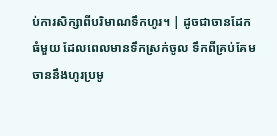ប់ការសិក្សាពីបរិមាណទឹកហូរ។ | ដូចជាចានដែកធំមួយ ដែលពេលមានទឹកស្រក់ចូល ទឹកពីគ្រប់គែមចាននឹងហូរប្រមូ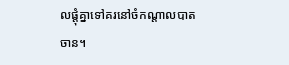លផ្តុំគ្នាទៅគរនៅចំកណ្តាលបាតចាន។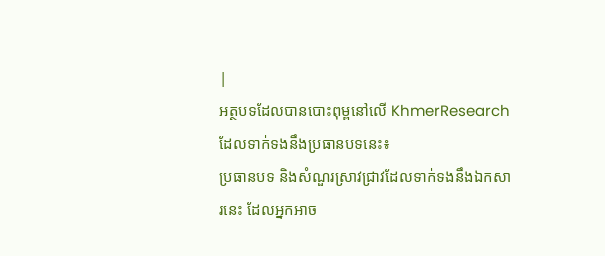|
អត្ថបទដែលបានបោះពុម្ពនៅលើ KhmerResearch ដែលទាក់ទងនឹងប្រធានបទនេះ៖
ប្រធានបទ និងសំណួរស្រាវជ្រាវដែលទាក់ទងនឹងឯកសារនេះ ដែលអ្នកអាច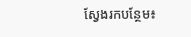ស្វែងរកបន្ថែម៖